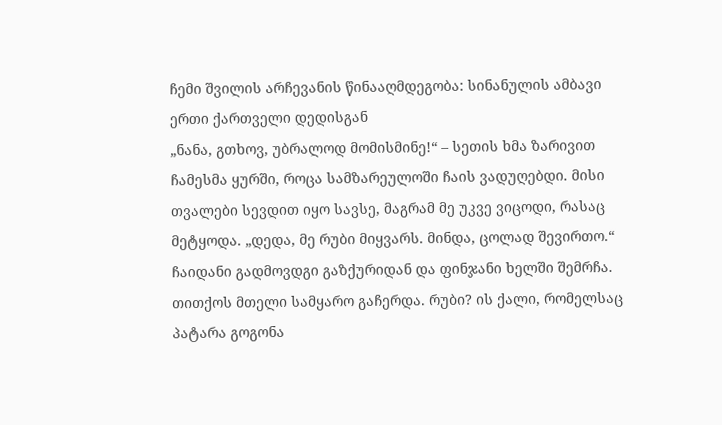ჩემი შვილის არჩევანის წინააღმდეგობა: სინანულის ამბავი ერთი ქართველი დედისგან
„ნანა, გთხოვ, უბრალოდ მომისმინე!“ – სეთის ხმა ზარივით ჩამესმა ყურში, როცა სამზარეულოში ჩაის ვადუღებდი. მისი თვალები სევდით იყო სავსე, მაგრამ მე უკვე ვიცოდი, რასაც მეტყოდა. „დედა, მე რუბი მიყვარს. მინდა, ცოლად შევირთო.“
ჩაიდანი გადმოვდგი გაზქურიდან და ფინჯანი ხელში შემრჩა. თითქოს მთელი სამყარო გაჩერდა. რუბი? ის ქალი, რომელსაც პატარა გოგონა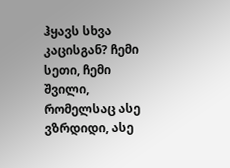ჰყავს სხვა კაცისგან? ჩემი სეთი, ჩემი შვილი, რომელსაც ასე ვზრდიდი, ასე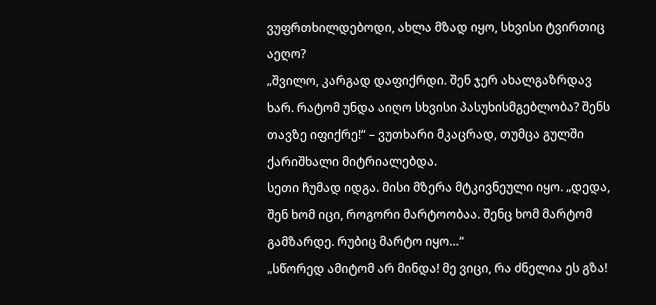ვუფრთხილდებოდი, ახლა მზად იყო, სხვისი ტვირთიც აეღო?
„შვილო, კარგად დაფიქრდი. შენ ჯერ ახალგაზრდავ ხარ. რატომ უნდა აიღო სხვისი პასუხისმგებლობა? შენს თავზე იფიქრე!“ – ვუთხარი მკაცრად, თუმცა გულში ქარიშხალი მიტრიალებდა.
სეთი ჩუმად იდგა. მისი მზერა მტკივნეული იყო. „დედა, შენ ხომ იცი, როგორი მარტოობაა. შენც ხომ მარტომ გამზარდე. რუბიც მარტო იყო…“
„სწორედ ამიტომ არ მინდა! მე ვიცი, რა ძნელია ეს გზა!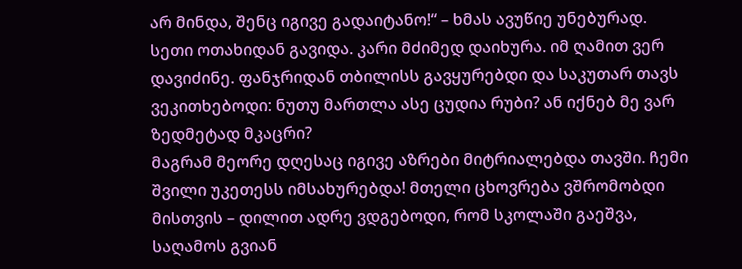არ მინდა, შენც იგივე გადაიტანო!“ – ხმას ავუწიე უნებურად.
სეთი ოთახიდან გავიდა. კარი მძიმედ დაიხურა. იმ ღამით ვერ დავიძინე. ფანჯრიდან თბილისს გავყურებდი და საკუთარ თავს ვეკითხებოდი: ნუთუ მართლა ასე ცუდია რუბი? ან იქნებ მე ვარ ზედმეტად მკაცრი?
მაგრამ მეორე დღესაც იგივე აზრები მიტრიალებდა თავში. ჩემი შვილი უკეთესს იმსახურებდა! მთელი ცხოვრება ვშრომობდი მისთვის – დილით ადრე ვდგებოდი, რომ სკოლაში გაეშვა, საღამოს გვიან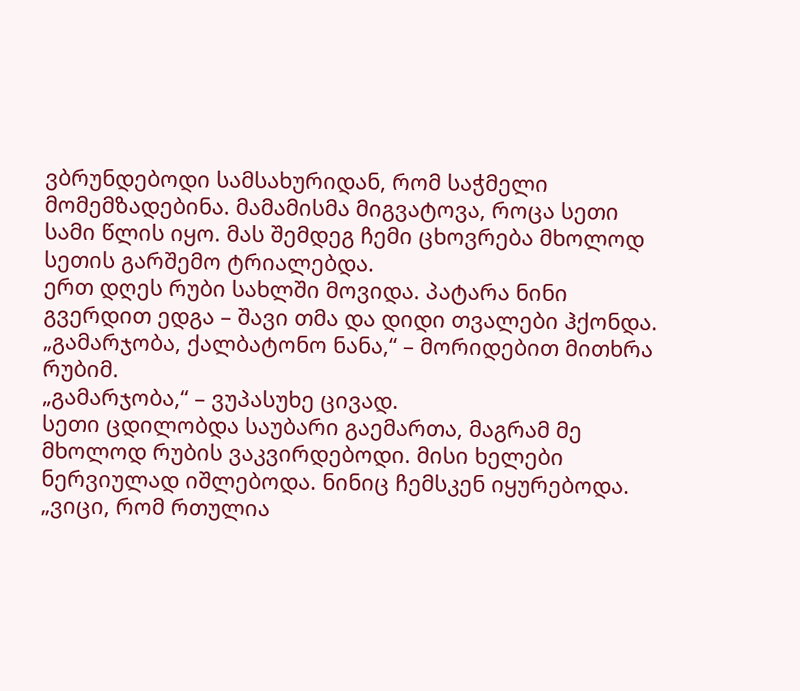ვბრუნდებოდი სამსახურიდან, რომ საჭმელი მომემზადებინა. მამამისმა მიგვატოვა, როცა სეთი სამი წლის იყო. მას შემდეგ ჩემი ცხოვრება მხოლოდ სეთის გარშემო ტრიალებდა.
ერთ დღეს რუბი სახლში მოვიდა. პატარა ნინი გვერდით ედგა – შავი თმა და დიდი თვალები ჰქონდა.
„გამარჯობა, ქალბატონო ნანა,“ – მორიდებით მითხრა რუბიმ.
„გამარჯობა,“ – ვუპასუხე ცივად.
სეთი ცდილობდა საუბარი გაემართა, მაგრამ მე მხოლოდ რუბის ვაკვირდებოდი. მისი ხელები ნერვიულად იშლებოდა. ნინიც ჩემსკენ იყურებოდა.
„ვიცი, რომ რთულია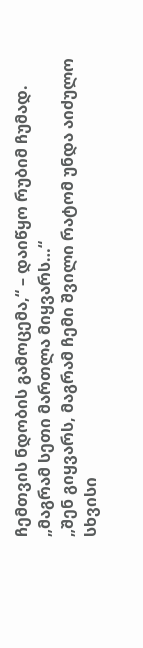ჩემთვის ნდობის გამოცემა,“ – დაიწყო რუბიმ ჩუმად. „მაგრამ სეთი მართლა მიყვარს…“
„შენ გიყვარს, მაგრამ ჩემი შვილი რატომ უნდა აიძულო სხვისი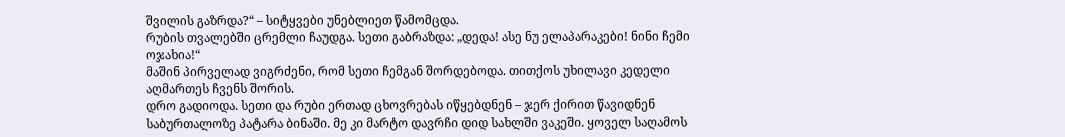შვილის გაზრდა?“ – სიტყვები უნებლიეთ წამომცდა.
რუბის თვალებში ცრემლი ჩაუდგა. სეთი გაბრაზდა: „დედა! ასე ნუ ელაპარაკები! ნინი ჩემი ოჯახია!“
მაშინ პირველად ვიგრძენი, რომ სეთი ჩემგან შორდებოდა. თითქოს უხილავი კედელი აღმართეს ჩვენს შორის.
დრო გადიოდა. სეთი და რუბი ერთად ცხოვრებას იწყებდნენ – ჯერ ქირით წავიდნენ საბურთალოზე პატარა ბინაში. მე კი მარტო დავრჩი დიდ სახლში ვაკეში. ყოველ საღამოს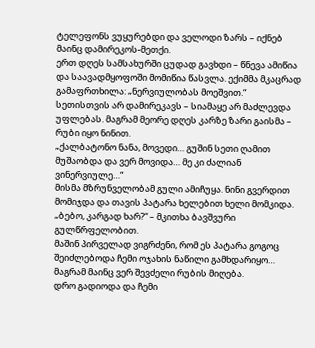ტელეფონს ვუყურებდი და ველოდი ზარს – იქნებ მაინც დამირეკოს-მეთქი.
ერთ დღეს სამსახურში ცუდად გავხდი – წნევა ამიწია და საავადმყოფოში მომიწია წასვლა. ექიმმა მკაცრად გამაფრთხილა: „ნერვიულობას მოეშვით.“
სეთისთვის არ დამირეკავს – სიამაყე არ მაძლევდა უფლებას. მაგრამ მეორე დღეს კარზე ზარი გაისმა – რუბი იყო ნინით.
„ქალბატონო ნანა, მოვედი… გუშინ სეთი ღამით მუშაობდა და ვერ მოვიდა… მე კი ძალიან ვინერვიულე…“
მისმა მზრუნველობამ გული ამიჩუყა. ნინი გვერდით მომიჯდა და თავის პატარა ხელებით ხელი მომკიდა.
„ბებო, კარგად ხარ?“ – მკითხა ბავშვური გულწრფელობით.
მაშინ პირველად ვიგრძენი, რომ ეს პატარა გოგოც შეიძლებოდა ჩემი ოჯახის ნაწილი გამხდარიყო… მაგრამ მაინც ვერ შევძელი რუბის მიღება.
დრო გადიოდა და ჩემი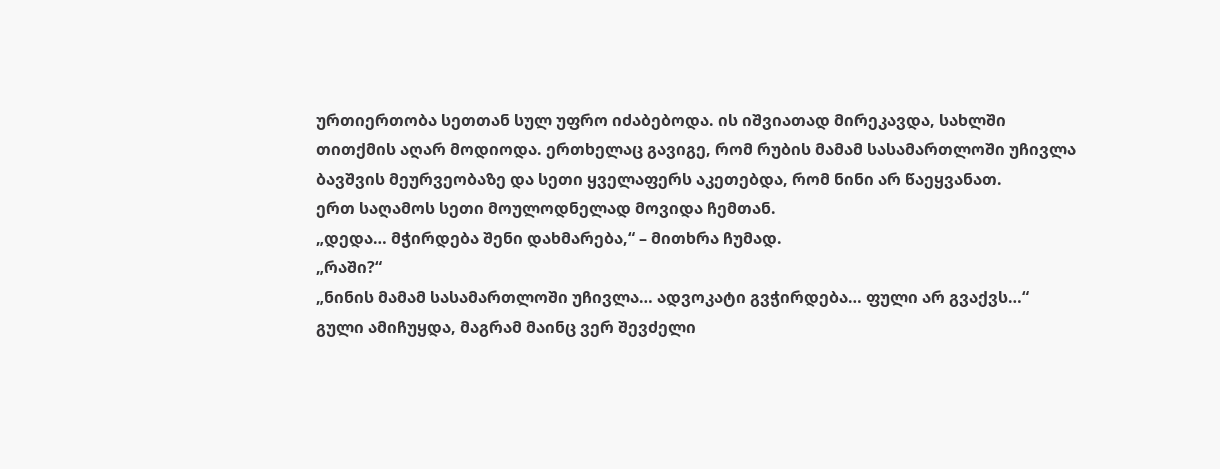ურთიერთობა სეთთან სულ უფრო იძაბებოდა. ის იშვიათად მირეკავდა, სახლში თითქმის აღარ მოდიოდა. ერთხელაც გავიგე, რომ რუბის მამამ სასამართლოში უჩივლა ბავშვის მეურვეობაზე და სეთი ყველაფერს აკეთებდა, რომ ნინი არ წაეყვანათ.
ერთ საღამოს სეთი მოულოდნელად მოვიდა ჩემთან.
„დედა… მჭირდება შენი დახმარება,“ – მითხრა ჩუმად.
„რაში?“
„ნინის მამამ სასამართლოში უჩივლა… ადვოკატი გვჭირდება… ფული არ გვაქვს…“
გული ამიჩუყდა, მაგრამ მაინც ვერ შევძელი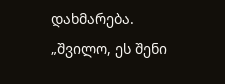დახმარება.
„შვილო, ეს შენი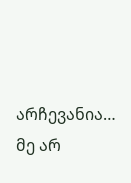არჩევანია… მე არ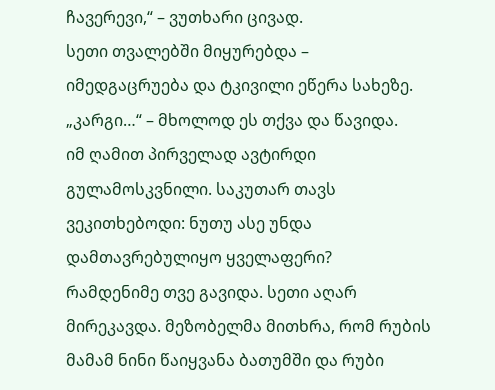ჩავერევი,“ – ვუთხარი ცივად.
სეთი თვალებში მიყურებდა – იმედგაცრუება და ტკივილი ეწერა სახეზე.
„კარგი…“ – მხოლოდ ეს თქვა და წავიდა.
იმ ღამით პირველად ავტირდი გულამოსკვნილი. საკუთარ თავს ვეკითხებოდი: ნუთუ ასე უნდა დამთავრებულიყო ყველაფერი?
რამდენიმე თვე გავიდა. სეთი აღარ მირეკავდა. მეზობელმა მითხრა, რომ რუბის მამამ ნინი წაიყვანა ბათუმში და რუბი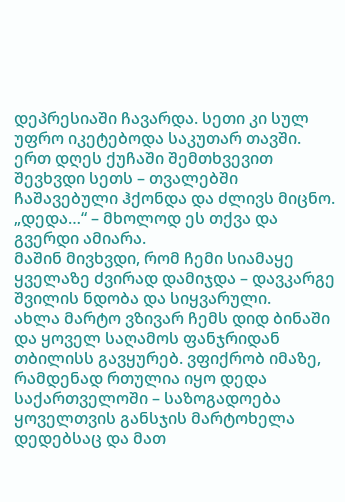დეპრესიაში ჩავარდა. სეთი კი სულ უფრო იკეტებოდა საკუთარ თავში.
ერთ დღეს ქუჩაში შემთხვევით შევხვდი სეთს – თვალებში ჩაშავებული ჰქონდა და ძლივს მიცნო.
„დედა…“ – მხოლოდ ეს თქვა და გვერდი ამიარა.
მაშინ მივხვდი, რომ ჩემი სიამაყე ყველაზე ძვირად დამიჯდა – დავკარგე შვილის ნდობა და სიყვარული.
ახლა მარტო ვზივარ ჩემს დიდ ბინაში და ყოველ საღამოს ფანჯრიდან თბილისს გავყურებ. ვფიქრობ იმაზე, რამდენად რთულია იყო დედა საქართველოში – საზოგადოება ყოველთვის განსჯის მარტოხელა დედებსაც და მათ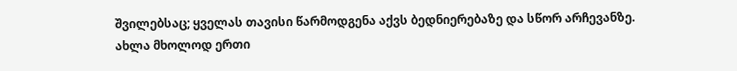შვილებსაც; ყველას თავისი წარმოდგენა აქვს ბედნიერებაზე და სწორ არჩევანზე.
ახლა მხოლოდ ერთი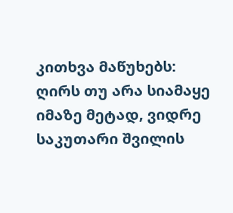კითხვა მაწუხებს: ღირს თუ არა სიამაყე იმაზე მეტად, ვიდრე საკუთარი შვილის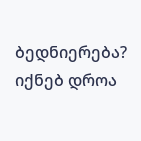ბედნიერება? იქნებ დროა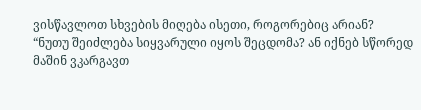ვისწავლოთ სხვების მიღება ისეთი, როგორებიც არიან?
“ნუთუ შეიძლება სიყვარული იყოს შეცდომა? ან იქნებ სწორედ მაშინ ვკარგავთ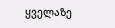ყველაზე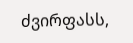ძვირფასს,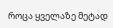როცა ყველაზე მეტად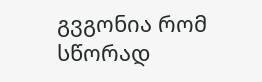გვგონია რომ სწორად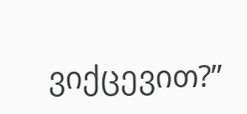ვიქცევით?”